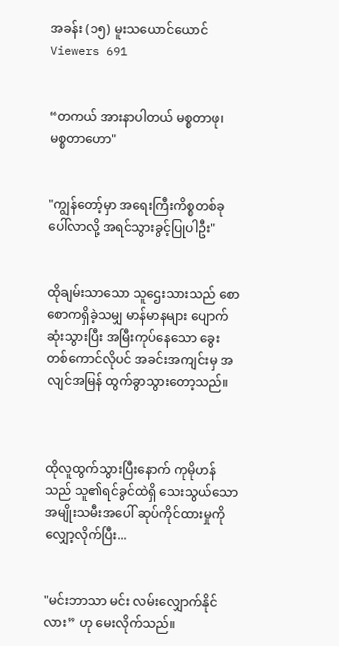အခန်း (၁၅) မူးသယောင်ယောင်
Viewers 691


“တကယ် အားနာပါတယ် မစ္စတာဖု၊ မစ္စတာဟော"


"ကျွန်တော့်မှာ အရေးကြီးကိစ္စတစ်ခု ပေါ်လာလို့ အရင်သွားခွင့်ပြုပါဦး"


ထိုချမ်းသာသော သူဌေးသားသည် စောစောကရှိခဲ့သမျှ မာန်မာနများ ပျောက်ဆုံးသွားပြီး အမြီးကုပ်နေသော ခွေးတစ်ကောင်လိုပင် အခင်းအကျင်းမှ အလျင်အမြန် ထွက်ခွာသွားတော့သည်။



ထိုလူထွက်သွားပြီးနောက် ကုမိုဟန်သည် သူ၏ရင်ခွင်ထဲရှိ သေးသွယ်သော အမျိုးသမီးအပေါ် ဆုပ်ကိုင်ထားမှုကို လျှော့လိုက်ပြီး...


"မင်းဘာသာ မင်း လမ်းလျှောက်နိုင်လား” ဟု မေးလိုက်သည်။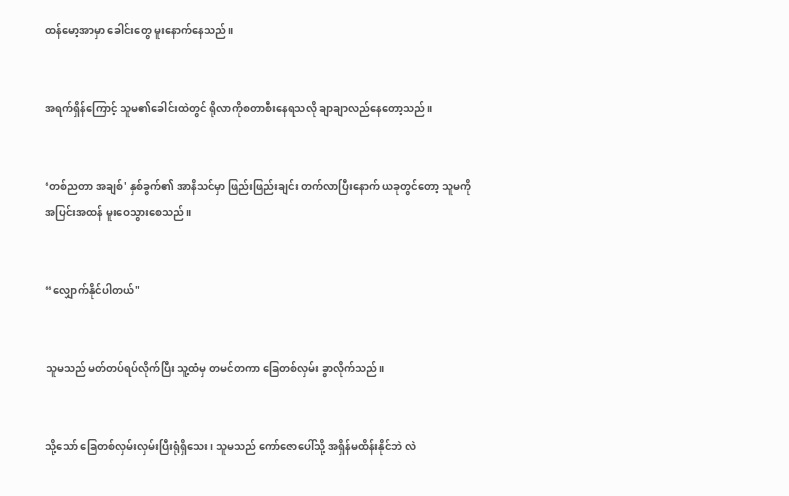ထန်မော့အာမှာ ခေါင်းတွေ မူးနောက်နေသည်။


အရက်ရှိန်ကြောင့် သူမ၏ခေါင်းထဲတွင် ရိုလာကိုစတာစီးနေရသလို ချာချာလည်နေတော့သည်။


‘တစ်ညတာ အချစ်' နှစ်ခွက်၏ အာနိသင်မှာ ဖြည်းဖြည်းချင်း တက်လာပြီးနောက် ယခုတွင်တော့ သူမကို အပြင်းအထန် မူးဝေသွားစေသည်။


“လျှောက်နိုင်ပါတယ်"


သူမသည် မတ်တပ်ရပ်လိုက်ပြီး သူ့ထံမှ တမင်တကာ ခြေတစ်လှမ်း ခွာလိုက်သည်။


သို့သော် ခြေတစ်လှမ်းလှမ်းပြီးရုံရှိသေး၊ သူမသည် ကော်ဇောပေါ်သို့ အရှိန်မထိန်းနိုင်ဘဲ လဲ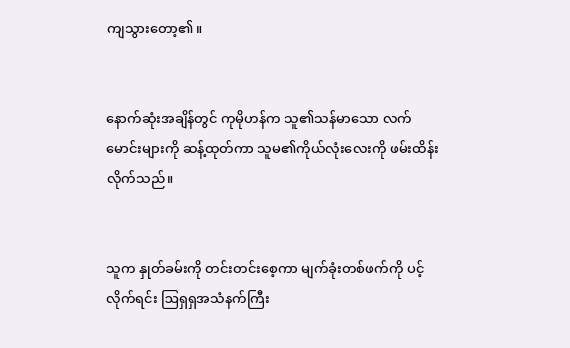ကျသွားတော့၏။


နောက်ဆုံးအချိန်တွင် ကုမိုဟန်က သူ၏သန်မာသော လက်မောင်းများကို ဆန့်ထုတ်ကာ သူမ၏ကိုယ်လုံးလေးကို ဖမ်းထိန်းလိုက်သည်။


သူက နှုတ်ခမ်းကို တင်းတင်းစေ့ကာ မျက်ခုံးတစ်ဖက်ကို ပင့်လိုက်ရင်း ဩရှရှအသံနက်ကြီး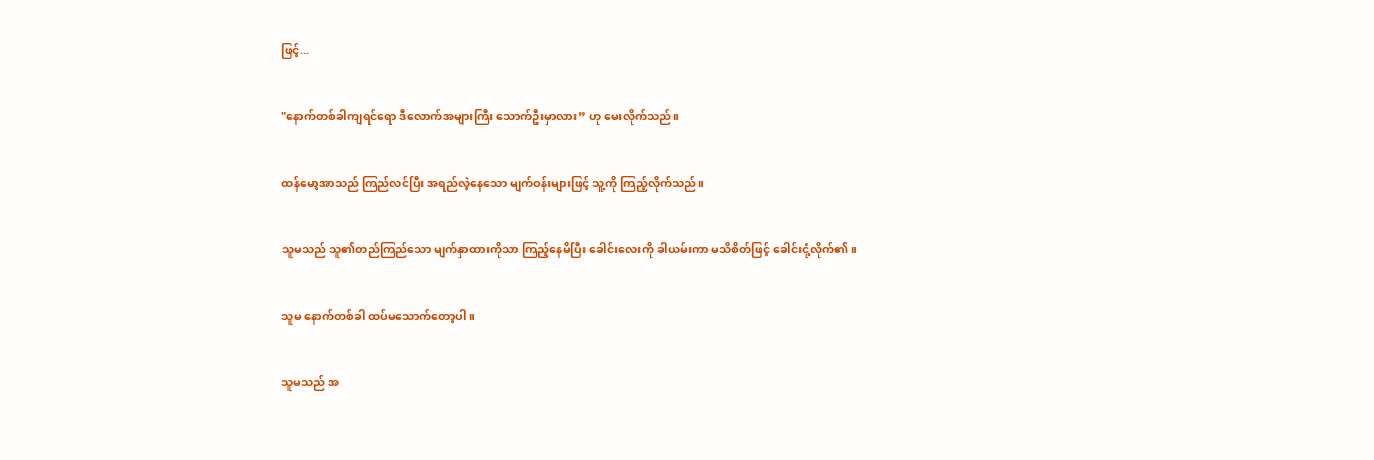ဖြင့်...


"နောက်တစ်ခါကျရင်ရော ဒီလောက်အများကြီး သောက်ဦးမှာလား” ဟု မေးလိုက်သည်။


ထန်မော့အာသည် ကြည်လင်ပြီး အရည်လဲ့နေသော မျက်ဝန်းများဖြင့် သူ့ကို ကြည့်လိုက်သည်။


သူမသည် သူ၏တည်ကြည်သော မျက်နှာထားကိုသာ ကြည့်နေမိပြီး ခေါင်းလေးကို ခါယမ်းကာ မသိစိတ်ဖြင့် ခေါင်းငုံ့လိုက်၏။


သူမ နောက်တစ်ခါ ထပ်မသောက်တော့ပါ။


သူမသည် အ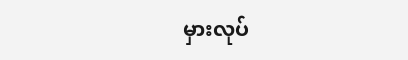မှားလုပ်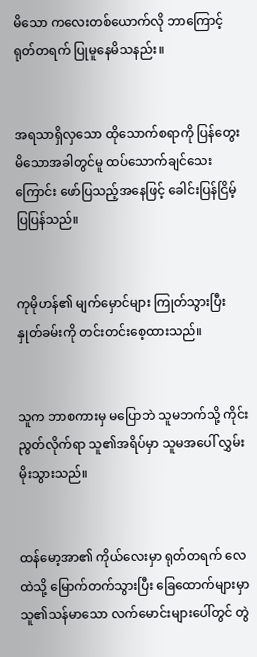မိသော ကလေးတစ်ယောက်လို ဘာကြောင့် ရုတ်တရက် ပြုမူနေမိသနည်း။


အရသာရှိလှသော ထိုသောက်စရာကို ပြန်တွေးမိသောအခါတွင်မူ ထပ်သောက်ချင်သေးကြောင်း ဖော်ပြသည့်အနေဖြင့် ခေါင်းပြန်ငြိမ့်ပြပြန်သည်။


ကုမိုဟန်၏ မျက်မှောင်များ ကြုတ်သွားပြီး နှုတ်ခမ်းကို တင်းတင်းစေ့ထားသည်။


သူက ဘာစကားမှ မပြောဘဲ သူမဘက်သို့ ကိုင်းညွတ်လိုက်ရာ သူ၏အရိပ်မှာ သူမအပေါ် လွှမ်းမိုးသွားသည်။


ထန်မော့အာ၏ ကိုယ်လေးမှာ ရုတ်တရက် လေထဲသို့ မြောက်တက်သွားပြီး ခြေထောက်များမှာ သူ၏သန်မာသော လက်မောင်းများပေါ်တွင် တွဲ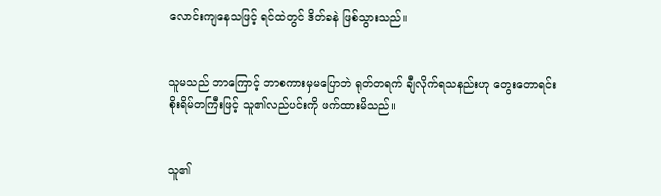လောင်းကျနေသဖြင့် ရင်ထဲတွင် ဒိတ်ခနဲ ဖြစ်သွားသည်။


သူမသည် ဘာကြောင့် ဘာစကားမှမပြောဘဲ ရုတ်တရက် ချီလိုက်ရသနည်းဟု တွေးတောရင်း စိုးရိမ်တကြီးဖြင့် သူ၏လည်ပင်းကို ဖက်ထားမိသည်။


သူ၏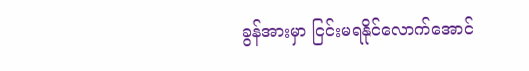ခွန်အားမှာ ငြင်းမရနိုင်လောက်အောင်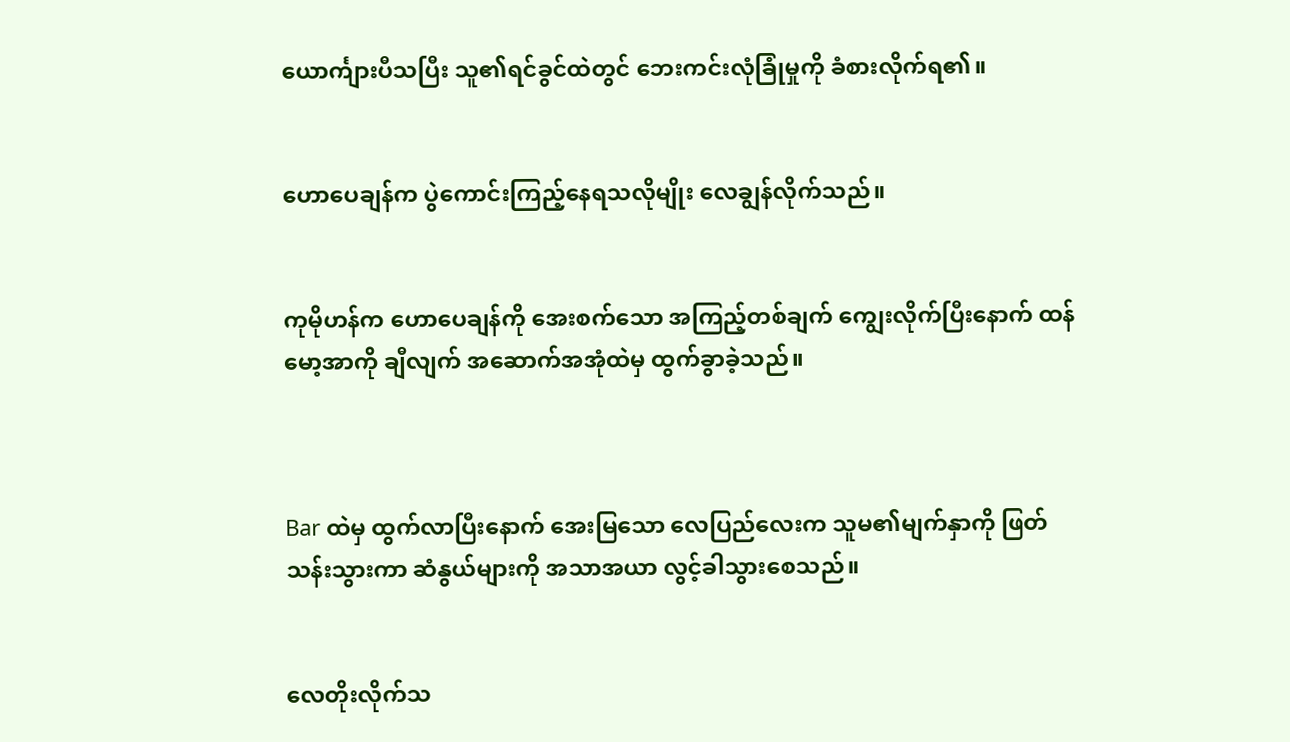ယောင်္ကျားပီသပြီး သူ၏ရင်ခွင်ထဲတွင် ဘေးကင်းလုံခြုံမှုကို ခံစားလိုက်ရ၏။


ဟောပေချန်က ပွဲကောင်းကြည့်နေရသလိုမျိုး လေချွန်လိုက်သည်။


ကုမိုဟန်က ဟောပေချန်ကို အေးစက်သော အကြည့်တစ်ချက် ကျွေးလိုက်ပြီးနောက် ထန်မော့အာကို ချီလျက် အဆောက်အအုံထဲမှ ထွက်ခွာခဲ့သည်။



Bar ထဲမှ ထွက်လာပြီးနောက် အေးမြသော လေပြည်လေးက သူမ၏မျက်နှာကို ဖြတ်သန်းသွားကာ ဆံနွယ်များကို အသာအယာ လွင့်ခါသွားစေသည်။


လေတိုးလိုက်သ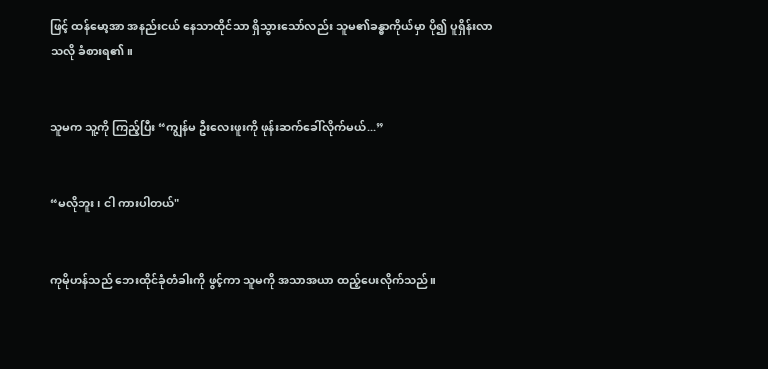ဖြင့် ထန်မော့အာ အနည်းငယ် နေသာထိုင်သာ ရှိသွားသော်လည်း သူမ၏ခန္ဓာကိုယ်မှာ ပို၍ ပူရှိန်းလာသလို ခံစားရ၏။


သူမက သူ့ကို ကြည့်ပြီး “ကျွန်မ ဦးလေးဖူးကို ဖုန်းဆက်ခေါ်လိုက်မယ်...”


“မလိုဘူး၊ ငါ ကားပါတယ်"


ကုမိုဟန်သည် ဘေးထိုင်ခုံတံခါးကို ဖွင့်ကာ သူမကို အသာအယာ ထည့်ပေးလိုက်သည်။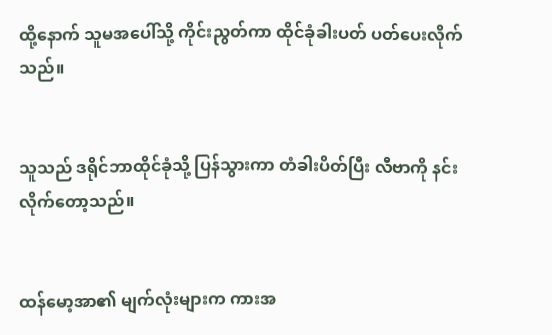ထို့နောက် သူမအပေါ်သို့ ကိုင်းညွတ်ကာ ထိုင်ခုံခါးပတ် ပတ်ပေးလိုက်သည်။


သူသည် ဒရိုင်ဘာထိုင်ခုံသို့ ပြန်သွားကာ တံခါးပိတ်ပြီး လီဗာကို နင်းလိုက်တော့သည်။


ထန်မော့အာ၏ မျက်လုံးများက ကားအ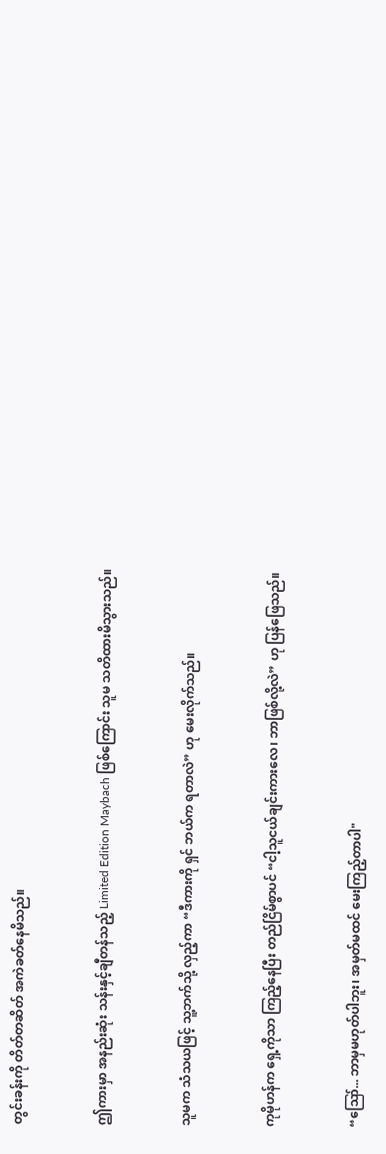တွင်းခန်းကို တိတ်တဆိတ် အကဲခတ်နေမိသည်။


ဤကားမှာ အနည်းဆုံး သန်းနှင့်ချီတန်သည့် Limited Edition Maybach ဖြစ်ကြောင်း သူမ သတိထားမိသွားသည်။


သူမက သံသယဖြင့် သူ့ဘက်သို့ လှည့်ကာ “ဒီကားကို ရှင် ဘယ်က ရတာလဲ” ဟု မေးလိုက်သည်။


ကုမိုဟန်က ရှေ့ကိုသာ ကြည့်နေပြီး တည်ငြိမ်စွာပင် “ငါ့သူငယ်ချင်းကားလေ၊ ဘာဖြစ်လို့လဲ” ဟု ပြန်ဖြေသည်။


“ဪ... ဘာမှမဟုတ်ပါဘူး၊ အမှတ်မထင် မေးကြည့်တာပါ"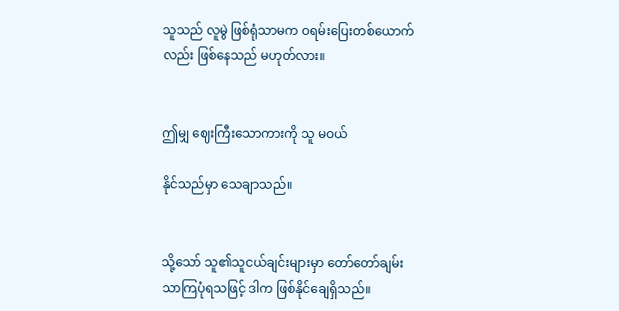သူသည် လူမွဲ ဖြစ်ရုံသာမက ဝရမ်းပြေးတစ်ယောက်လည်း ဖြစ်နေသည် မဟုတ်လား။


ဤမျှ ဈေးကြီးသောကားကို သူ မဝယ်

နိုင်သည်မှာ သေချာသည်။


သို့သော် သူ၏သူငယ်ချင်းများမှာ တော်တော်ချမ်းသာကြပုံရသဖြင့် ဒါက ဖြစ်နိုင်ချေရှိသည်။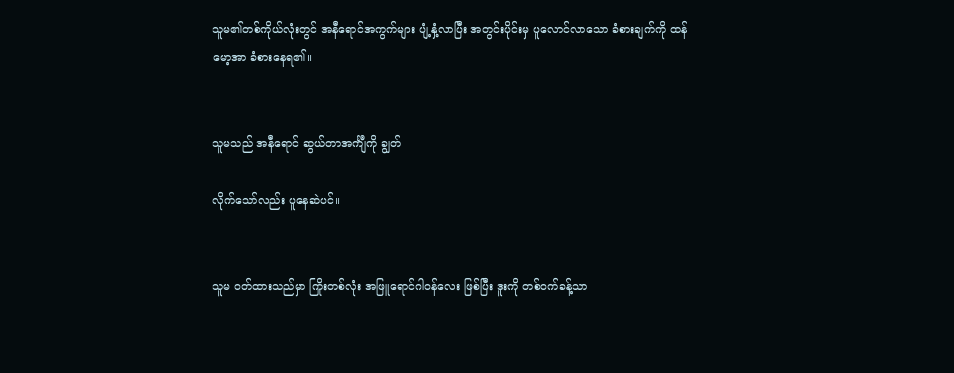သူမ၏တစ်ကိုယ်လုံးတွင် အနီရောင်အကွက်များ ပျံ့နှံ့လာပြီး အတွင်းပိုင်းမှ ပူလောင်လာသော ခံစားချက်ကို ထန်မော့အာ ခံစားနေရ၏။


သူမသည် အနီရောင် ဆွယ်တာအင်္ကျီကို ချွတ်

လိုက်သော်လည်း ပူနေဆဲပင်။


သူမ ဝတ်ထားသည်မှာ ကြိုးတစ်လုံး အဖြူရောင်ဂါဝန်လေး ဖြစ်ပြီး ဒူးကို တစ်ဝက်ခန့်သာ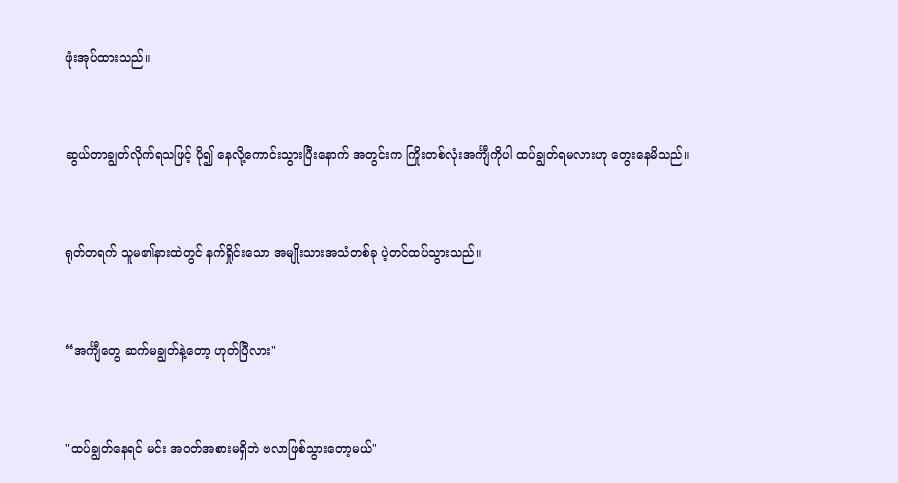ဖုံးအုပ်ထားသည်။


ဆွယ်တာချွတ်လိုက်ရသဖြင့် ပို၍ နေလို့ကောင်းသွားပြီးနောက် အတွင်းက ကြိုးတစ်လုံးအင်္ကျီကိုပါ ထပ်ချွတ်ရမလားဟု တွေးနေမိသည်။


ရုတ်တရက် သူမ၏နားထဲတွင် နက်ရှိုင်းသော အမျိုးသားအသံတစ်ခု ပဲ့တင်ထပ်သွားသည်။


“အင်္ကျီတွေ ဆက်မချွတ်နဲ့တော့ ဟုတ်ပြီလား"


"ထပ်ချွတ်နေရင် မင်း အဝတ်အစားမရှိဘဲ ဗလာဖြစ်သွားတော့မယ်"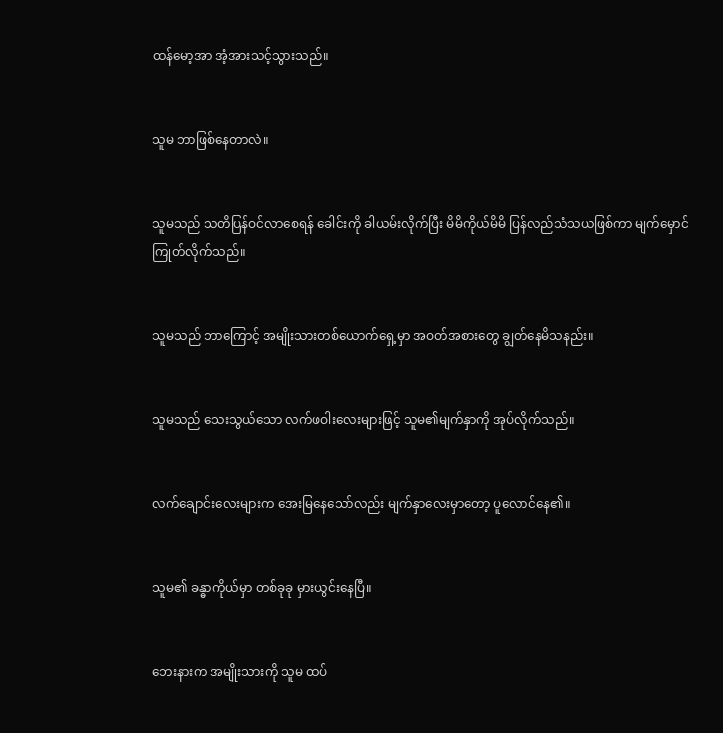ထန်မော့အာ အံ့အားသင့်သွားသည်။


သူမ ဘာဖြစ်နေတာလဲ။


သူမသည် သတိပြန်ဝင်လာစေရန် ခေါင်းကို ခါယမ်းလိုက်ပြီး မိမိကိုယ်မိမိ ပြန်လည်သံသယဖြစ်ကာ မျက်မှောင်ကြုတ်လိုက်သည်။


သူမသည် ဘာကြောင့် အမျိုးသားတစ်ယောက်ရှေ့မှာ အဝတ်အစားတွေ ချွတ်နေမိသနည်း။


သူမသည် သေးသွယ်သော လက်ဖဝါးလေးများဖြင့် သူမ၏မျက်နှာကို အုပ်လိုက်သည်။


လက်ချောင်းလေးများက အေးမြနေသော်လည်း မျက်နှာလေးမှာတော့ ပူလောင်နေ၏။


သူမ၏ ခန္ဓာကိုယ်မှာ တစ်ခုခု မှားယွင်းနေပြီ။


ဘေးနားက အမျိုးသားကို သူမ ထပ်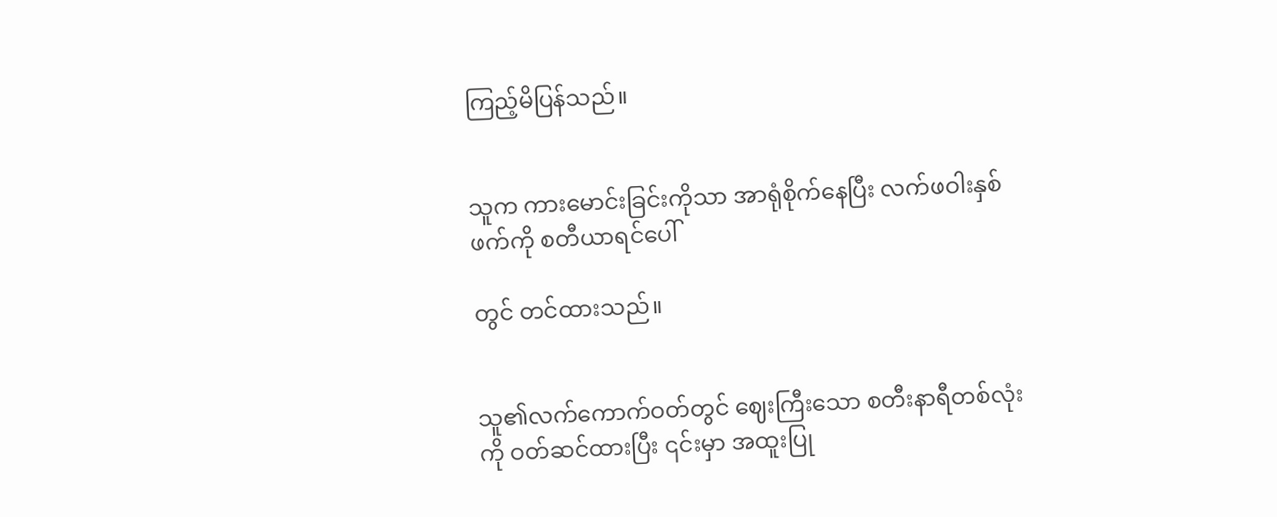ကြည့်မိပြန်သည်။


သူက ကားမောင်းခြင်းကိုသာ အာရုံစိုက်နေပြီး လက်ဖဝါးနှစ်ဖက်ကို စတီယာရင်ပေါ်

တွင် တင်ထားသည်။


သူ၏လက်ကောက်ဝတ်တွင် ဈေးကြီးသော စတီးနာရီတစ်လုံးကို ဝတ်ဆင်ထားပြီး ၎င်းမှာ အထူးပြု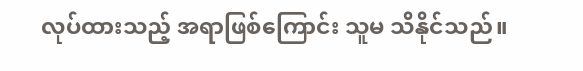လုပ်ထားသည့် အရာဖြစ်ကြောင်း သူမ သိနိုင်သည်။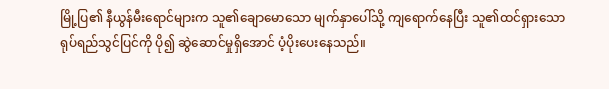မြို့ပြ၏ နီယွန်မီးရောင်များက သူ၏ချောမောသော မျက်နှာပေါ်သို့ ကျရောက်နေပြီး သူ၏ထင်ရှားသော ရုပ်ရည်သွင်ပြင်ကို ပို၍ ဆွဲဆောင်မှုရှိအောင် ပံ့ပိုးပေးနေသည်။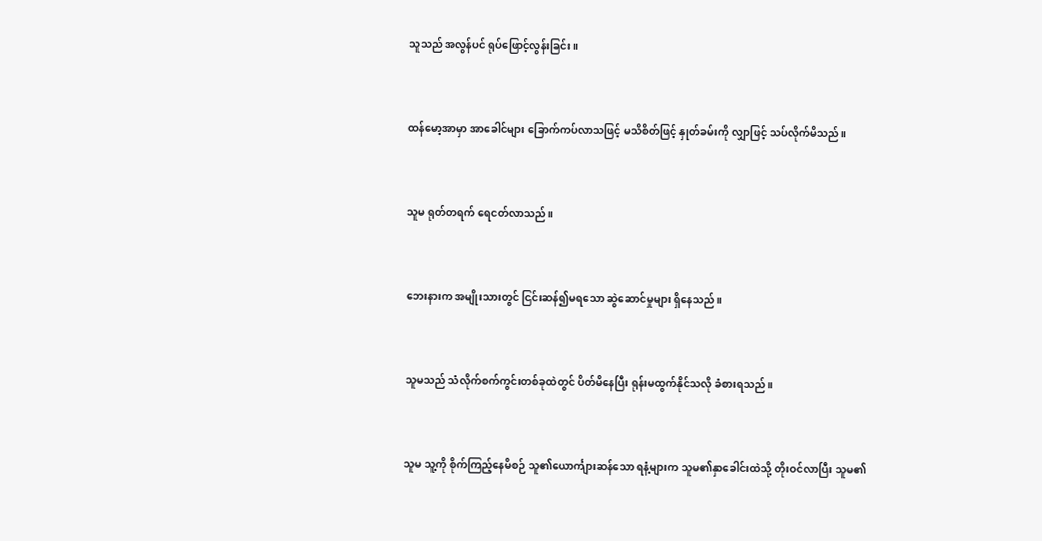သူသည် အလွန်ပင် ရုပ်ဖြောင့်လွန်းခြင်း။


ထန်မော့အာမှာ အာခေါင်များ ခြောက်ကပ်လာသဖြင့် မသိစိတ်ဖြင့် နှုတ်ခမ်းကို လျှာဖြင့် သပ်လိုက်မိသည်။


သူမ ရုတ်တရက် ရေငတ်လာသည်။


ဘေးနားက အမျိုးသားတွင် ငြင်းဆန်၍မရသော ဆွဲဆောင်မှုများ ရှိနေသည်။


သူမသည် သံလိုက်စက်ကွင်းတစ်ခုထဲတွင် ပိတ်မိနေပြီး ရုန်းမထွက်နိုင်သလို ခံစားရသည်။


သူမ သူ့ကို စိုက်ကြည့်နေမိစဉ် သူ၏ယောင်္ကျားဆန်သော ရနံ့များက သူမ၏နှာခေါင်းထဲသို့ တိုးဝင်လာပြီး သူမ၏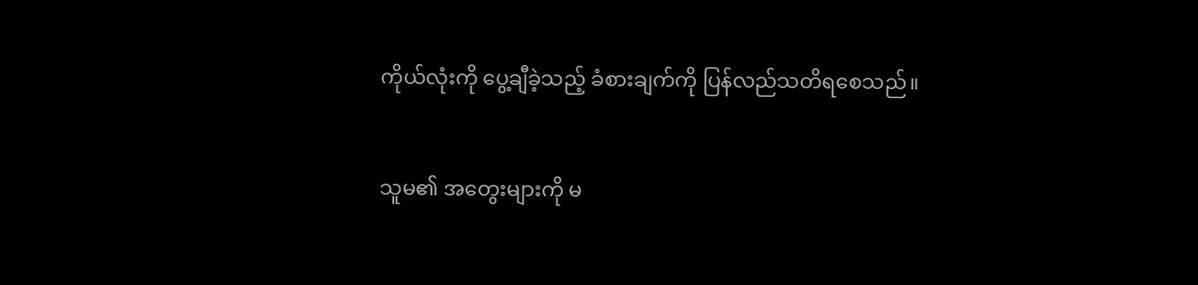ကိုယ်လုံးကို ပွေ့ချီခဲ့သည့် ခံစားချက်ကို ပြန်လည်သတိရစေသည်။


သူမ၏ အတွေးများကို မ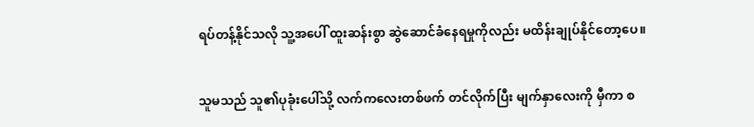ရပ်တန့်နိုင်သလို သူ့အပေါ် ထူးဆန်းစွာ ဆွဲဆောင်ခံနေရမှုကိုလည်း မထိန်းချုပ်နိုင်တော့ပေ။


သူမသည် သူ၏ပုခုံးပေါ်သို့ လက်ကလေးတစ်ဖက် တင်လိုက်ပြီး မျက်နှာလေးကို မှီကာ စ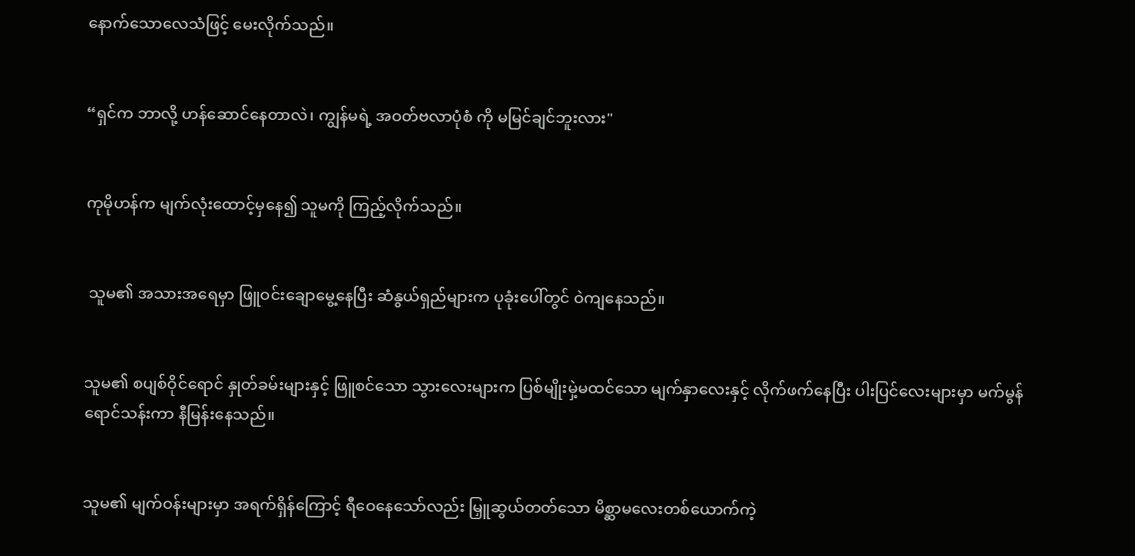နောက်သောလေသံဖြင့် မေးလိုက်သည်။


“ရှင်က ဘာလို့ ဟန်ဆောင်နေတာလဲ၊ ကျွန်မရဲ့ အဝတ်ဗလာပုံစံ ကို မမြင်ချင်ဘူးလား"


ကုမိုဟန်က မျက်လုံးထောင့်မှနေ၍ သူမကို ကြည့်လိုက်သည်။


 သူမ၏ အသားအရေမှာ ဖြူဝင်းချောမွေ့နေပြီး ဆံနွယ်ရှည်များက ပုခုံးပေါ်တွင် ဝဲကျနေသည်။


သူမ၏ စပျစ်ဝိုင်ရောင် နှုတ်ခမ်းများနှင့် ဖြူစင်သော သွားလေးများက ပြစ်မျိုးမှဲ့မထင်သော မျက်နှာလေးနှင့် လိုက်ဖက်နေပြီး ပါးပြင်လေးများမှာ မက်မွန်ရောင်သန်းကာ နီမြန်းနေသည်။


သူမ၏ မျက်ဝန်းများမှာ အရက်ရှိန်ကြောင့် ရီဝေနေသော်လည်း မြှူဆွယ်တတ်သော မိစ္ဆာမလေးတစ်ယောက်ကဲ့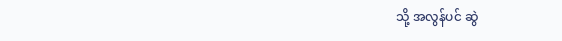သို့ အလွန်ပင် ဆွဲ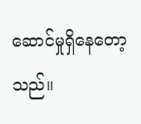ဆောင်မှုရှိနေတော့သည်။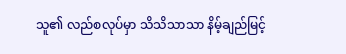သူ၏ လည်စလုပ်မှာ သိသိသာသာ နိမ့်ချည်မြင့်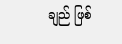ချည် ဖြစ်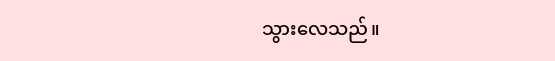သွားလေသည်။